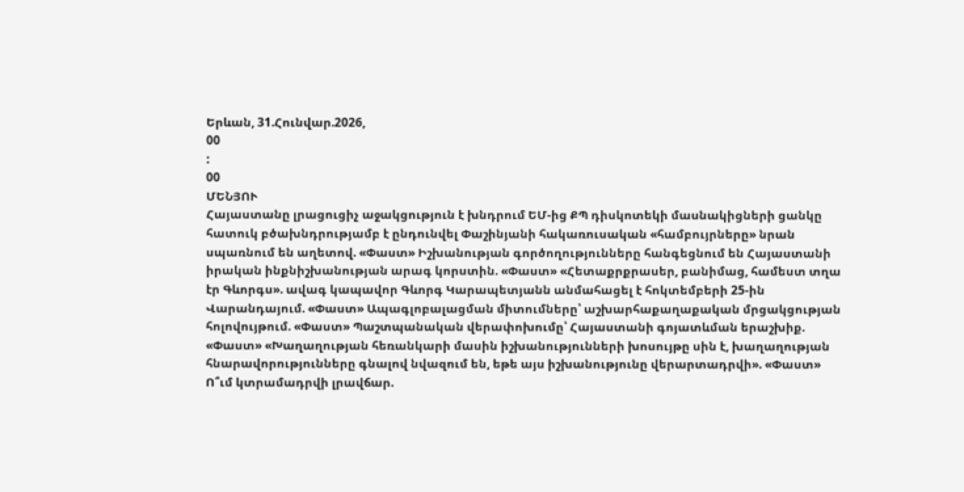Երևան, 31.Հունվար.2026,
00
:
00
ՄԵՆՅՈՒ
Հայաստանը լրացուցիչ աջակցություն է խնդրում ԵՄ-ից ՔՊ դիսկոտեկի մասնակիցների ցանկը հատուկ բծախնդրությամբ է ընդունվել Փաշինյանի հակառուսական «համբույրները» նրան սպառնում են աղետով. «Փաստ» Իշխանության գործողությունները հանգեցնում են Հայաստանի իրական ինքնիշխանության արագ կորստին. «Փաստ» «Հետաքրքրասեր, բանիմաց, համեստ տղա էր Գևորգս». ավագ կապավոր Գևորգ Կարապետյանն անմահացել է հոկտեմբերի 25-ին Վարանդայում. «Փաստ» Ապագլոբալացման միտումները՝ աշխարհաքաղաքական մրցակցության հոլովույթում. «Փաստ» Պաշտպանական վերափոխումը՝ Հայաստանի գոյատևման երաշխիք. «Փաստ» «Խաղաղության հեռանկարի մասին իշխանությունների խոսույթը սին է, խաղաղության հնարավորությունները գնալով նվազում են, եթե այս իշխանությունը վերարտադրվի». «Փաստ» Ո՞ւմ կտրամադրվի լրավճար.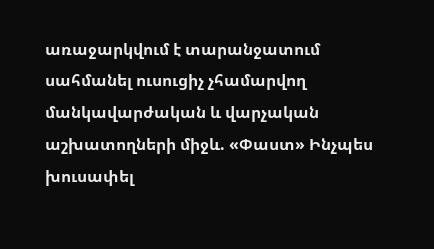առաջարկվում է տարանջատում սահմանել ուսուցիչ չհամարվող մանկավարժական և վարչական աշխատողների միջև. «Փաստ» Ինչպես խուսափել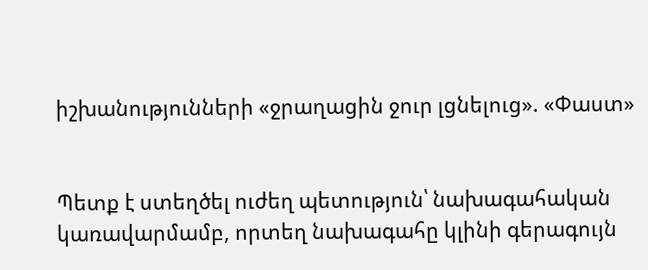իշխանությունների «ջրաղացին ջուր լցնելուց». «Փաստ»


Պետք է ստեղծել ուժեղ պետություն՝ նախագահական կառավարմամբ, որտեղ նախագահը կլինի գերագույն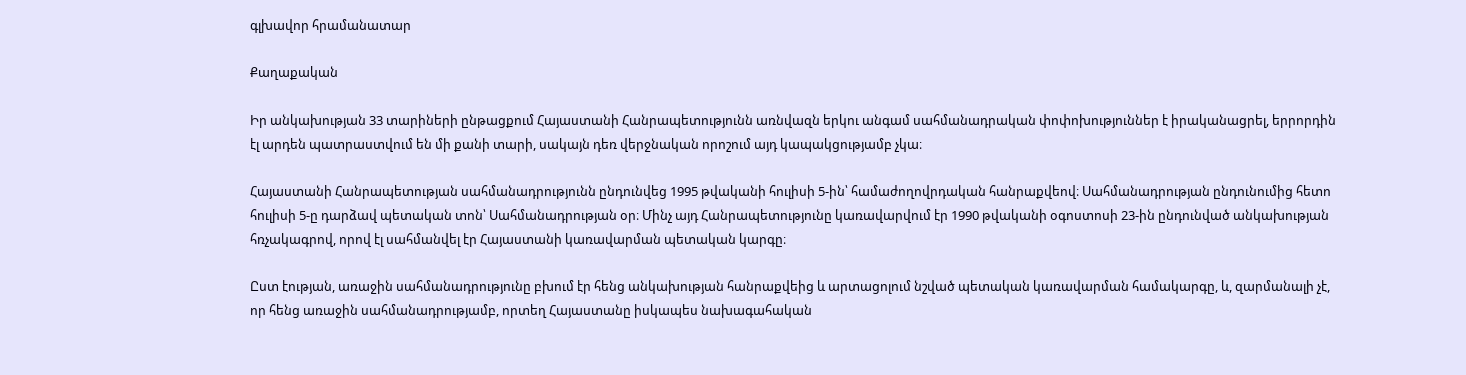գլխավոր հրամանատար

Քաղաքական

Իր անկախության 33 տարիների ընթացքում Հայաստանի Հանրապետությունն առնվազն երկու անգամ սահմանադրական փոփոխություններ է իրականացրել, երրորդին էլ արդեն պատրաստվում են մի քանի տարի, սակայն դեռ վերջնական որոշում այդ կապակցությամբ չկա։

Հայաստանի Հանրապետության սահմանադրությունն ընդունվեց 1995 թվականի հուլիսի 5-ին՝ համաժողովրդական հանրաքվեով։ Սահմանադրության ընդունումից հետո հուլիսի 5-ը դարձավ պետական տոն՝ Սահմանադրության օր։ Մինչ այդ Հանրապետությունը կառավարվում էր 1990 թվականի օգոստոսի 23-ին ընդունված անկախության հռչակագրով, որով էլ սահմանվել էր Հայաստանի կառավարման պետական կարգը։

Ըստ էության, առաջին սահմանադրությունը բխում էր հենց անկախության հանրաքվեից և արտացոլում նշված պետական կառավարման համակարգը, և, զարմանալի չէ, որ հենց առաջին սահմանադրությամբ, որտեղ Հայաստանը իսկապես նախագահական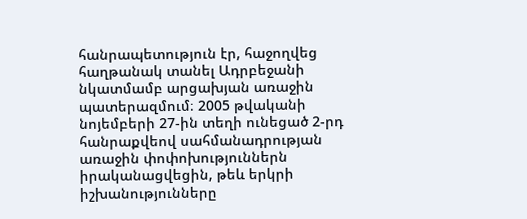հանրապետություն էր, հաջողվեց հաղթանակ տանել Ադրբեջանի նկատմամբ արցախյան առաջին պատերազմում։ 2005 թվականի նոյեմբերի 27-ին տեղի ունեցած 2-րդ հանրաքվեով սահմանադրության առաջին փոփոխություններն իրականացվեցին, թեև երկրի իշխանությունները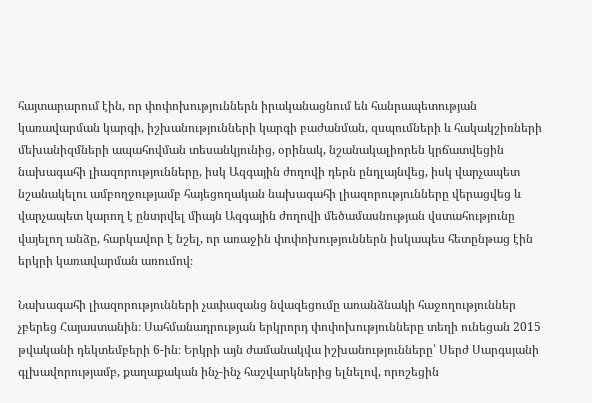հայտարարում էին, որ փոփոխություններն իրականացնում են հանրապետության կառավարման կարգի, իշխանությունների կարգի բաժանման, զսպումների և հակակշիռների մեխանիզմների ապահովման տեսանկյունից, օրինակ, նշանակալիորեն կրճատվեցին նախագահի լիազորությունները, իսկ Ազգային ժողովի դերն ընդլայնվեց, իսկ վարչապետ նշանակելու ամբողջությամբ հայեցողական նախագահի լիազորությունները վերացվեց և վարչապետ կարող է ընտրվել միայն Ազգային ժողովի մեծամասնության վստահությունը վայելող անձը, հարկավոր է նշել, որ առաջին փոփոխություններն իսկապես հետընթաց էին երկրի կառավարման առումով։

Նախագահի լիազորությունների չափազանց նվազեցումը առանձնակի հաջողություններ չբերեց Հայաստանին։ Սահմանադրության երկրորդ փոփոխությունները տեղի ունեցան 2015 թվականի դեկտեմբերի 6-ին։ Երկրի այն ժամանակվա իշխանությունները՝ Սերժ Սարգսյանի գլխավորությամբ, քաղաքական ինչ-ինչ հաշվարկներից ելնելով, որոշեցին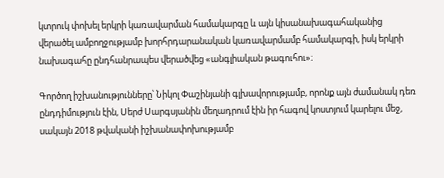կտրուկ փոխել երկրի կառավարման համակարգը և այն կիսանախագահականից վերածել ամբողջությամբ խորհրդարանական կառավարմամբ համակարգի, իսկ երկրի նախագահը ընդհանրապես վերածվեց «անգլիական թագուհու»։

Գործող իշխանությունները՝ Նիկոլ Փաշինյանի գլխավորությամբ, որոնք այն ժամանակ դեռ ընդդիմություն էին, Սերժ Սարգսյանին մեղադրում էին իր հագով կոստյում կարելու մեջ, սակայն 2018 թվականի իշխանափոխությամբ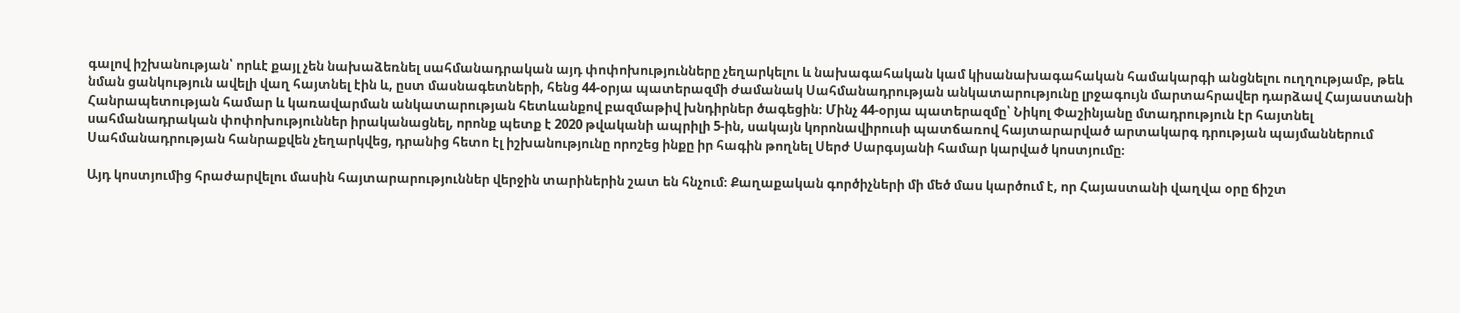գալով իշխանության՝ որևէ քայլ չեն նախաձեռնել սահմանադրական այդ փոփոխությունները չեղարկելու և նախագահական կամ կիսանախագահական համակարգի անցնելու ուղղությամբ, թեև նման ցանկություն ավելի վաղ հայտնել էին և, ըստ մասնագետների, հենց 44-օրյա պատերազմի ժամանակ Սահմանադրության անկատարությունը լրջագույն մարտահրավեր դարձավ Հայաստանի Հանրապետության համար և կառավարման անկատարության հետևանքով բազմաթիվ խնդիրներ ծագեցին։ Մինչ 44-օրյա պատերազմը՝ Նիկոլ Փաշինյանը մտադրություն էր հայտնել սահմանադրական փոփոխություններ իրականացնել, որոնք պետք է 2020 թվականի ապրիլի 5-ին, սակայն կորոնավիրուսի պատճառով հայտարարված արտակարգ դրության պայմաններում Սահմանադրության հանրաքվեն չեղարկվեց, դրանից հետո էլ իշխանությունը որոշեց ինքը իր հագին թողնել Սերժ Սարգսյանի համար կարված կոստյումը։

Այդ կոստյումից հրաժարվելու մասին հայտարարություններ վերջին տարիներին շատ են հնչում։ Քաղաքական գործիչների մի մեծ մաս կարծում է, որ Հայաստանի վաղվա օրը ճիշտ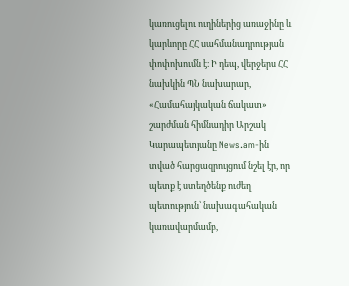կառուցելու ուղիներից առաջինը և կարևորը ՀՀ սահմանադրության փոփոխումն է։ Ի դեպ, վերջերս ՀՀ նախկին ՊՆ նախարար, «Համահայկական ճակատ» շարժման հիմնադիր Արշակ Կարապետյանը News.am-ին տված հարցազրույցում նշել էր, որ պետք է ստեղծենք ուժեղ պետություն՝ նախագահական կառավարմամբ,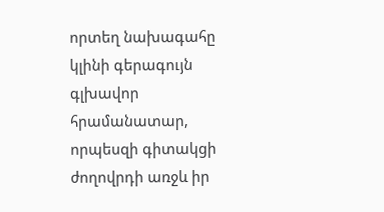որտեղ նախագահը կլինի գերագույն գլխավոր հրամանատար, որպեսզի գիտակցի ժողովրդի առջև իր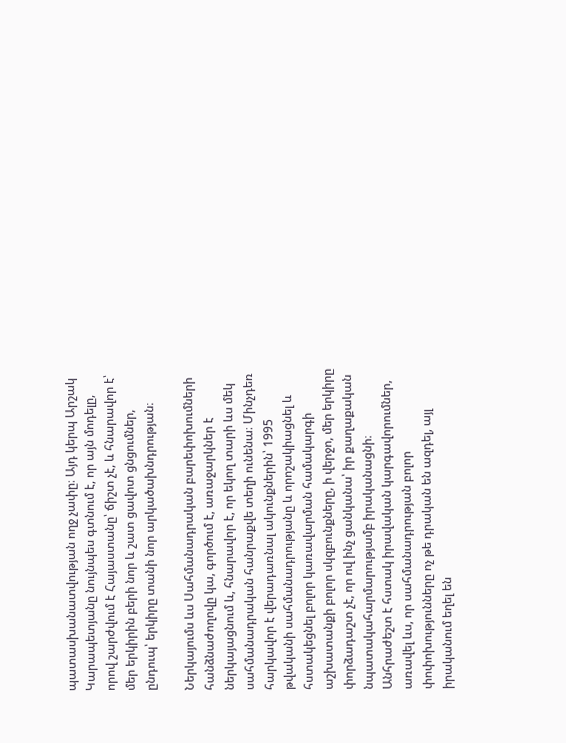պատասխանատվության ողջ չափը։ Այդ կերպ Արշակ Կարապետյանը նույնպես գտնում է, որ այն մոդելը, որով շարժվում է Հայաստանը՝ ճիշտ չէ, և հնարավոր է՝ մեր երկիրին բերի նոր և շատ ցավոտ ցնցումներ, ընդուպ՝ երկիրը տանի նոր արկածախնդրության։

Ներկայումս ևս Սահմանադրական բարեփոխումների հանձնաժողովը կա, գործում է, առաջարկներ է ներկայացնում և, հնարավոր է, որ եկող տարի ևս մեկ սահմանադրական հանրաքվե տեղի ունենա։ Մինչդեռ հարկավոր է վերադառնալ ակունքներին՝ 1995 թվականի սահմանադրությանը և որոշակիացնել և հստակեցնել բոլոր կառավարման համակարգի աշխատանքի բոլոր սկզբունքները, ի վերջո, մեր երկիրը փորձադաշտ չէ, որ ով ինչ ցանկանա՝ իր քաղաքական նպատակահարմարությամբ իրականացնի։ Անհրաժեշտ է հստակ իրավական կարգավորումներ, առավել ևս, որ սահմանադրության բոլոր փոփոխությունները ոչ թե դրական են ազդել, այլ իրականում եղել են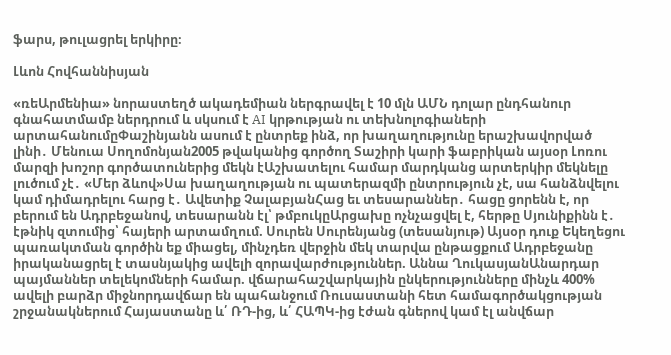ֆարս, թուլացրել երկիրը։

Լևոն Հովհաննիսյան

«ռեԱրմենիա» նորաստեղծ ակադեմիան ներգրավել է 10 մլն ԱՄՆ դոլար ընդհանուր գնահատմամբ ներդրում և սկսում է AI կրթության ու տեխնոլոգիաների արտահանումըՓաշինյանն ասում է ընտրեք ինձ, որ խաղաղությունը երաշխավորված լինի․ Մենուա Սողոմոնյան2005 թվականից գործող Տաշիրի կարի ֆաբրիկան այսօր Լոռու մարզի խոշոր գործատուներից մեկն էԱշխատելու համար մարդկանց արտերկիր մեկնելը լուծում չէ․ «Մեր ձևով»Սա խաղաղության ու պատերազմի ընտրություն չէ, սա հանձնվելու կամ դիմադրելու հարց է․ Ավետիք ՉալաբյանՀաց եւ տեսարաններ․ հացը ցորենն է, որ բերում են Ադրբեջանով, տեսարանն էլ՝ թմբուկըԱրցախը ոչնչացվել է, հերթը Սյունիքինն է․ էթնիկ զտումից՝ հայերի արտամղում. Սուրեն Սուրենյանց (տեսանյութ) Այսօր դուք Եկեղեցու պառակտման գործին եք միացել, մինչդեռ վերջին մեկ տարվա ընթացքում Ադրբեջանը իրականացրել է տասնյակից ավելի զորավարժություններ. Աննա ՂուկասյանԱնարդար պայմաններ տելեկոմների համար. վճարահաշվարկային ընկերությունները մինչև 400% ավելի բարձր միջնորդավճար են պահանջում Ռուսաստանի հետ համագործակցության շրջանակներում Հայաստանը և՛ ՌԴ-ից, և՛ ՀԱՊԿ-ից էժան գներով կամ էլ անվճար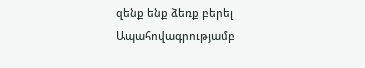զենք ենք ձեռք բերել Ապահովագրությամբ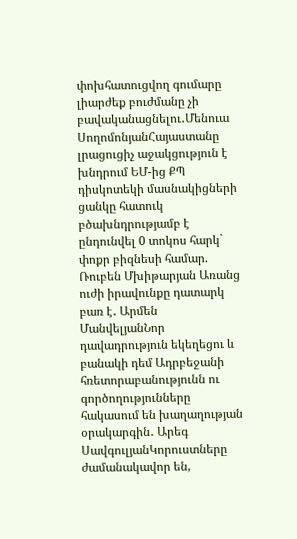փոխհատուցվող գումարը լիարժեք բուժմանը չի բավականացնելու․Մենուա ՍողոմոնյանՀայաստանը լրացուցիչ աջակցություն է խնդրում ԵՄ-ից ՔՊ դիսկոտեկի մասնակիցների ցանկը հատուկ բծախնդրությամբ է ընդունվել 0 տոկոս հարկ` փոքր բիզնեսի համար. Ռուբեն Մխիթարյան Առանց ուժի իրավունքը դատարկ բառ է․ Արմեն ՄանվելյանՆոր դավադրություն եկեղեցու և բանակի դեմ Ադրբեջանի հռետորաբանությունն ու գործողությունները հակասում են խաղաղության օրակարգին․ Արեգ ՍավգուլյանԿորուստները ժամանակավոր են,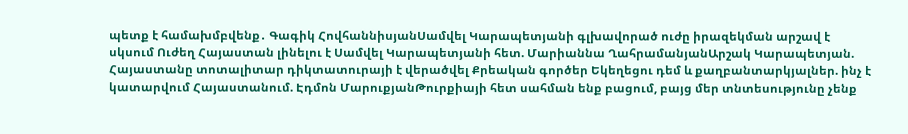պետք է համախմբվենք․ Գագիկ ՀովհաննիսյանՍամվել Կարապետյանի գլխավորած ուժը իրազեկման արշավ է սկսում Ուժեղ Հայաստան լինելու է Սամվել Կարապետյանի հետ. Մարիաննա ՂահրամանյանԱրշակ Կարապետյան. Հայաստանը տոտալիտար դիկտատուրայի է վերածվել Քրեական գործեր Եկեղեցու դեմ և քաղբանտարկյալներ. ինչ է կատարվում Հայաստանում. Էդմոն ՄարուքյանԹուրքիայի հետ սահման ենք բացում, բայց մեր տնտեսությունը չենք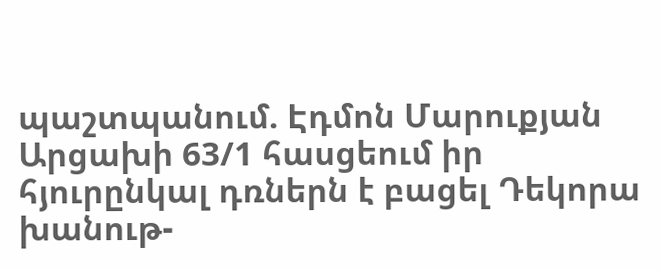պաշտպանում. Էդմոն Մարուքյան Արցախի 63/1 հասցեում իր հյուրընկալ դռներն է բացել Դեկորա խանութ-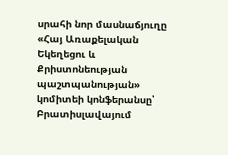սրահի նոր մասնաճյուղը «Հայ Առաքելական Եկեղեցու և Քրիստոնեության պաշտպանության» կոմիտեի կոնֆերանսը՝ Բրատիսլավայում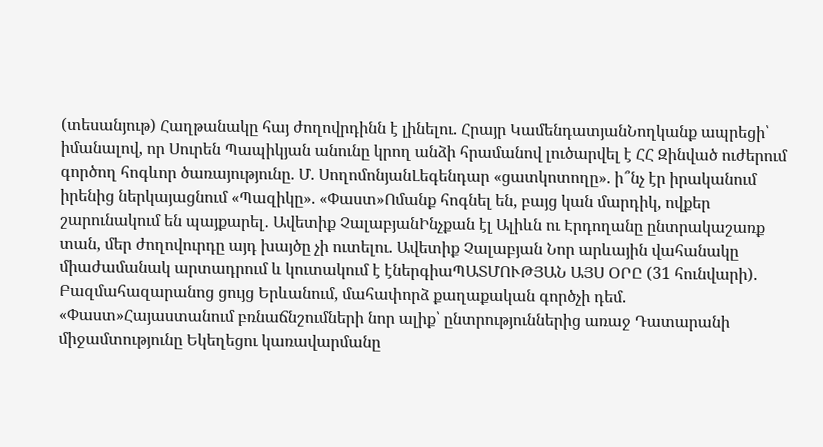(տեսանյութ) Հաղթանակը հայ ժողովրդինն է լինելու. Հրայր ԿամենդատյանՆողկանք ապրեցի՝ իմանալով, որ Սուրեն Պապիկյան անունը կրող անձի հրամանով լուծարվել է ՀՀ Զինված ուժերում գործող հոգևոր ծառայությունը. Մ. ՍողոմոնյանԼեգենդար «ցատկոտողը». ի՞նչ էր իրականում իրենից ներկայացնում «Պազիկը». «Փաստ»Ոմանք հոգնել են, բայց կան մարդիկ, ովքեր շարունակում են պայքարել․ Ավետիք ՉալաբյանԻնչքան էլ Ալիևն ու Էրդողանը ընտրակաշառք տան, մեր ժողովուրդը այդ խայծը չի ուտելու. Ավետիք Չալաբյան Նոր արևային վահանակը միաժամանակ արտադրում և կուտակում է էներգիաՊԱՏՄՈՒԹՅԱՆ ԱՅՍ ՕՐԸ (31 հունվարի). Բազմահազարանոց ցույց Երևանում, մահափորձ քաղաքական գործչի դեմ. «Փաստ»Հայաստանում բռնաճնշումների նոր ալիք՝ ընտրություններից առաջ Դատարանի միջամտությունը Եկեղեցու կառավարմանը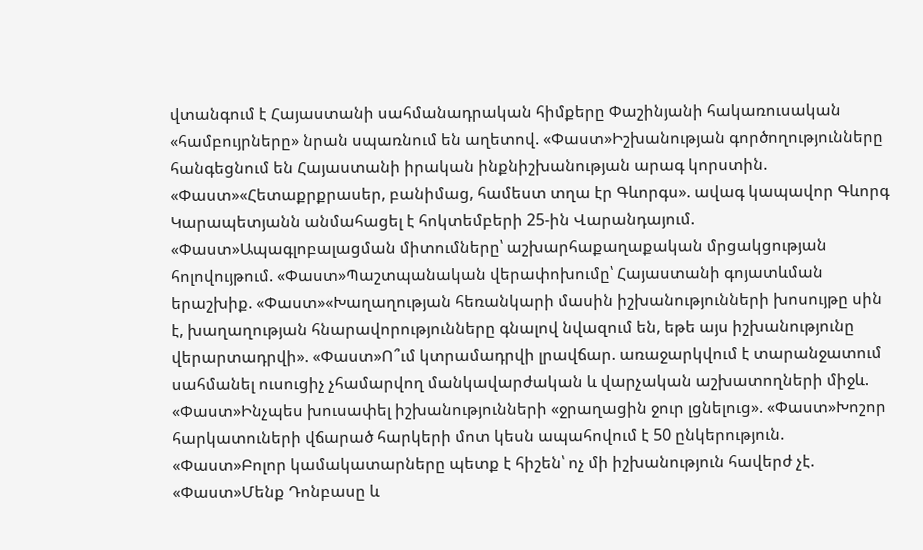վտանգում է Հայաստանի սահմանադրական հիմքերը Փաշինյանի հակառուսական «համբույրները» նրան սպառնում են աղետով. «Փաստ»Իշխանության գործողությունները հանգեցնում են Հայաստանի իրական ինքնիշխանության արագ կորստին. «Փաստ»«Հետաքրքրասեր, բանիմաց, համեստ տղա էր Գևորգս». ավագ կապավոր Գևորգ Կարապետյանն անմահացել է հոկտեմբերի 25-ին Վարանդայում. «Փաստ»Ապագլոբալացման միտումները՝ աշխարհաքաղաքական մրցակցության հոլովույթում. «Փաստ»Պաշտպանական վերափոխումը՝ Հայաստանի գոյատևման երաշխիք. «Փաստ»«Խաղաղության հեռանկարի մասին իշխանությունների խոսույթը սին է, խաղաղության հնարավորությունները գնալով նվազում են, եթե այս իշխանությունը վերարտադրվի». «Փաստ»Ո՞ւմ կտրամադրվի լրավճար. առաջարկվում է տարանջատում սահմանել ուսուցիչ չհամարվող մանկավարժական և վարչական աշխատողների միջև. «Փաստ»Ինչպես խուսափել իշխանությունների «ջրաղացին ջուր լցնելուց». «Փաստ»Խոշոր հարկատուների վճարած հարկերի մոտ կեսն ապահովում է 50 ընկերություն. «Փաստ»Բոլոր կամակատարները պետք է հիշեն՝ ոչ մի իշխանություն հավերժ չէ. «Փաստ»Մենք Դոնբասը և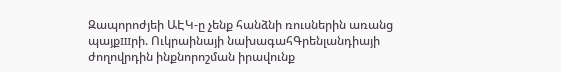Զապորոժյեի ԱԷԿ-ը չենք հանձնի ռուսներին առանց պայքшրի. Ուկրաինայի նախագահԳրենլանդիայի ժողովրդին ինքնորոշման իրավունք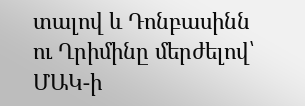տալով և Դոնբասինն ու Ղրիմինը մերժելով՝ ՄԱԿ-ի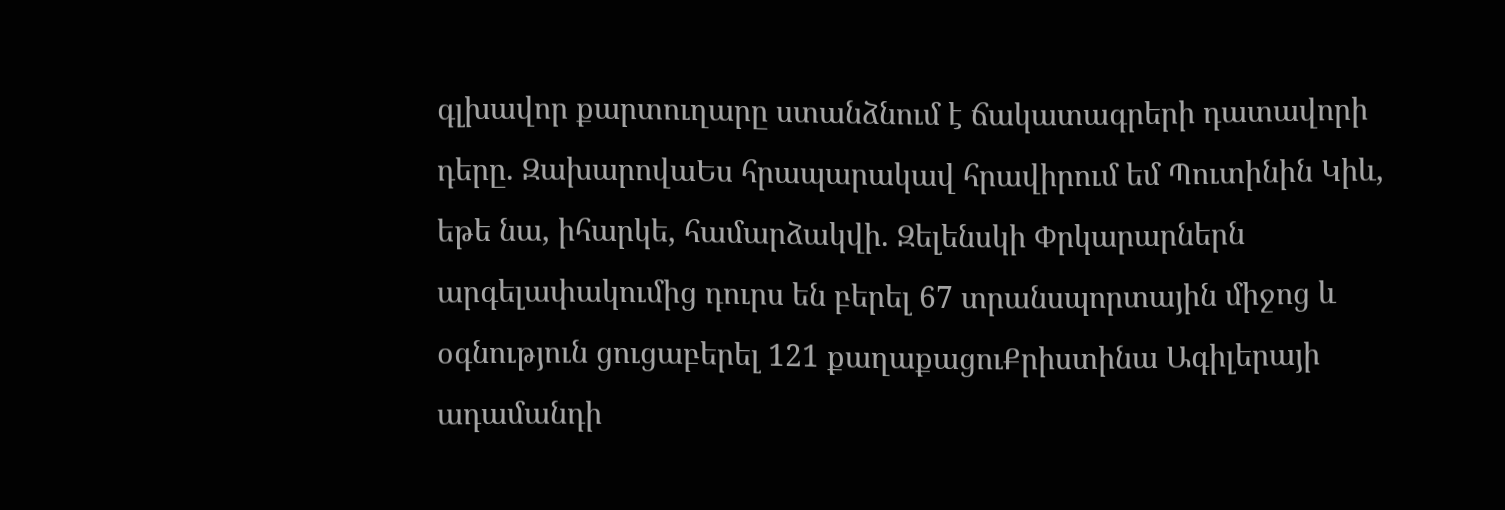գլխավոր քարտուղարը ստանձնում է ճակատագրերի դատավորի դերը. ԶախարովաԵս հրապարակավ հրավիրում եմ Պուտինին Կիև, եթե նա, իհարկե, համարձակվի. Զելենսկի Փրկարարներն արգելափակումից դուրս են բերել 67 տրանսպորտային միջոց և օգնություն ցուցաբերել 121 քաղաքացուՔրիստինա Ագիլերայի ադամանդի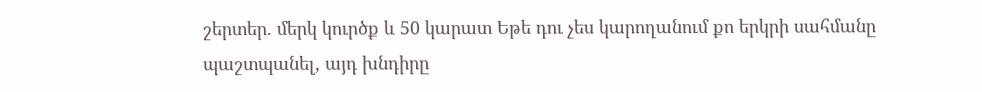շերտեր. մերկ կուրծք և 50 կարատ Եթե դու չես կարողանում քո երկրի սահմանը պաշտպանել, այդ խնդիրը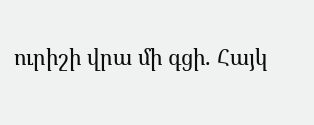ուրիշի վրա մի գցի. Հայկ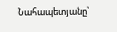Նահապետյանը՝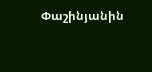Փաշինյանին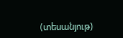(տեսանյութ)